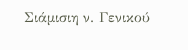Σιάμισιη ν. Γενικού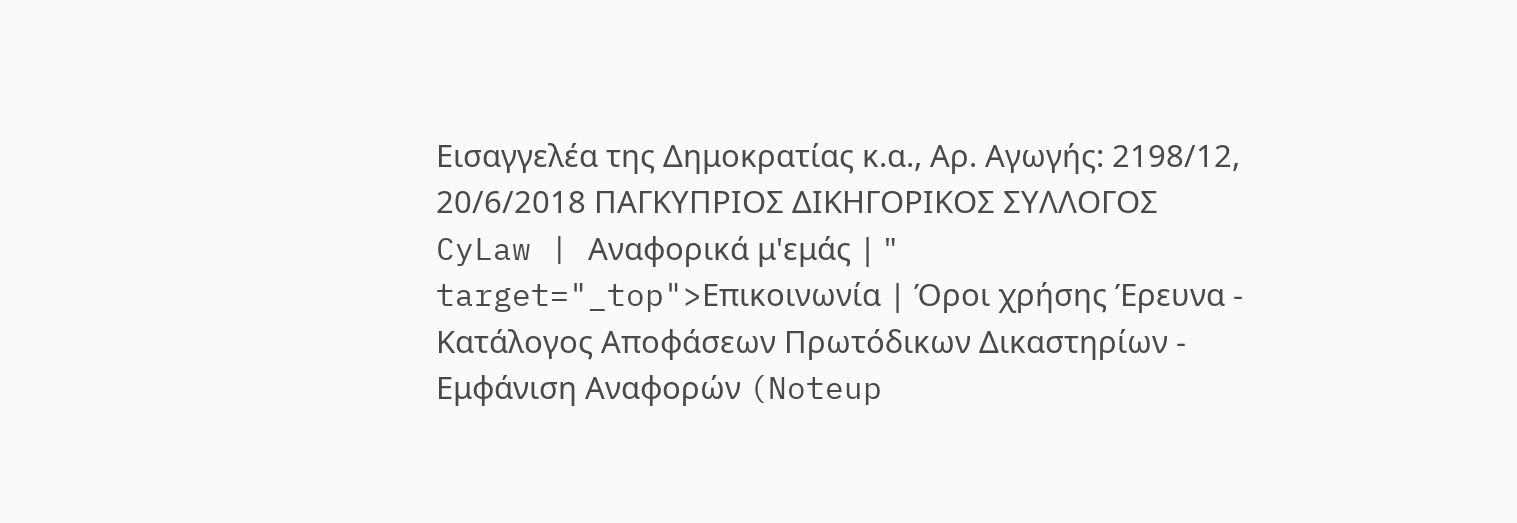Εισαγγελέα της Δημοκρατίας κ.α., Αρ. Αγωγής: 2198/12, 20/6/2018 ΠΑΓΚΥΠΡΙΟΣ ΔΙΚΗΓΟΡΙΚΟΣ ΣΥΛΛΟΓΟΣ CyLaw | Αναφορικά μ'εμάς | " target="_top">Επικοινωνία | Όροι χρήσης Έρευνα - Κατάλογος Αποφάσεων Πρωτόδικων Δικαστηρίων - Εμφάνιση Αναφορών (Noteup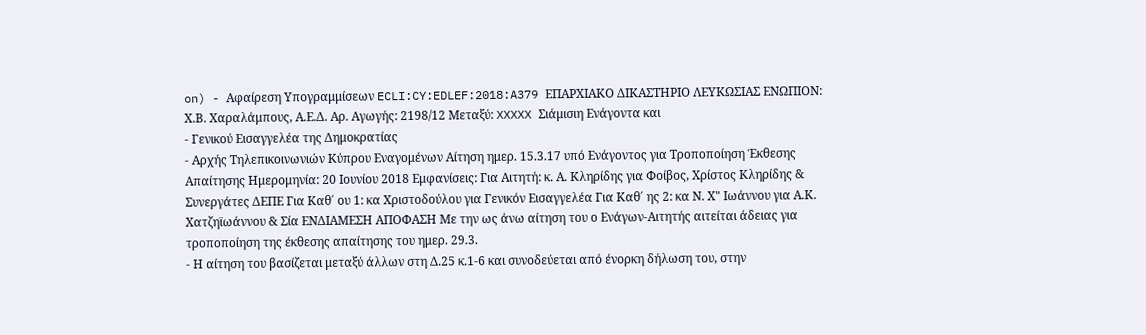on) - Αφαίρεση Υπογραμμίσεων ECLI:CY:EDLEF:2018:A379 ΕΠΑΡΧΙΑΚΟ ΔΙΚΑΣΤΗΡΙΟ ΛΕΥΚΩΣΙΑΣ ΕΝΩΠΙΟΝ: Χ.Β. Χαραλάμπους, Α.Ε.Δ. Αρ. Αγωγής: 2198/12 Μεταξύ: XXXXX Σιάμισιη Ενάγοντα και
- Γενικού Εισαγγελέα της Δημοκρατίας
- Αρχής Τηλεπικοινωνιών Κύπρου Εναγομένων Αίτηση ημερ. 15.3.17 υπό Ενάγοντος για Τροποποίηση Έκθεσης Απαίτησης Ημερομηνία: 20 Ιουνίου 2018 Εμφανίσεις: Για Αιτητή: κ. Α. Κληρίδης για Φοίβος, Χρίστος Κληρίδης & Συνεργάτες ΔΕΠΕ Για Καθ΄ ου 1: κα Χριστοδούλου για Γενικόν Εισαγγελέα Για Καθ΄ ης 2: κα Ν. Χ" Iωάννου για Α.Κ. Χατζηϊωάννου & Σία ΕΝΔΙΑΜΕΣΗ ΑΠΟΦΑΣΗ Με την ως άνω αίτηση του ο Ενάγων-Αιτητής αιτείται άδειας για τροποποίηση της έκθεσης απαίτησης του ημερ. 29.3.
- Η αίτηση του βασίζεται μεταξύ άλλων στη Δ.25 κ.1-6 και συνοδεύεται από ένορκη δήλωση του, στην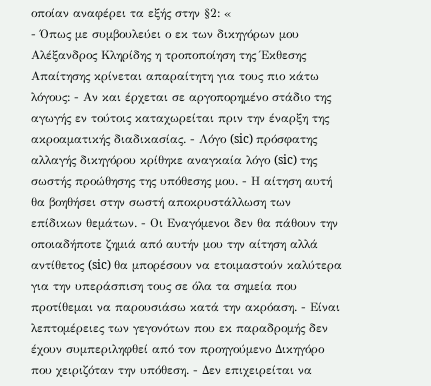οποίαν αναφέρει τα εξής στην §2: «
- Όπως με συμβουλεύει ο εκ των δικηγόρων μου Αλέξανδρος Κληρίδης η τροποποίηση της Έκθεσης Απαίτησης κρίνεται απαραίτητη για τους πιο κάτω λόγους: - Αν και έρχεται σε αργοπορημένο στάδιο της αγωγής εν τούτοις καταχωρείται πριν την έναρξη της ακροαματικής διαδικασίας. - Λόγο (sic) πρόσφατης αλλαγής δικηγόρου κρίθηκε αναγκαία λόγο (sic) της σωστής προώθησης της υπόθεσης μου. - Η αίτηση αυτή θα βοηθήσει στην σωστή αποκρυστάλλωση των επίδικων θεμάτων. - Οι Εναγόμενοι δεν θα πάθουν την οποιαδήποτε ζημιά από αυτήν μου την αίτηση αλλά αντίθετος (sic) θα μπορέσουν να ετοιμαστούν καλύτερα για την υπεράσπιση τους σε όλα τα σημεία που προτίθεμαι να παρουσιάσω κατά την ακρόαση. - Είναι λεπτομέρειες των γεγονότων που εκ παραδρομής δεν έχουν συμπεριληφθεί από τον προηγούμενο Δικηγόρο που χειριζόταν την υπόθεση. - Δεν επιχειρείται να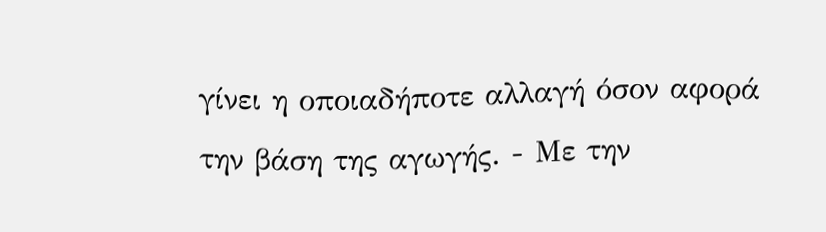γίνει η οποιαδήποτε αλλαγή όσον αφορά την βάση της αγωγής. - Με την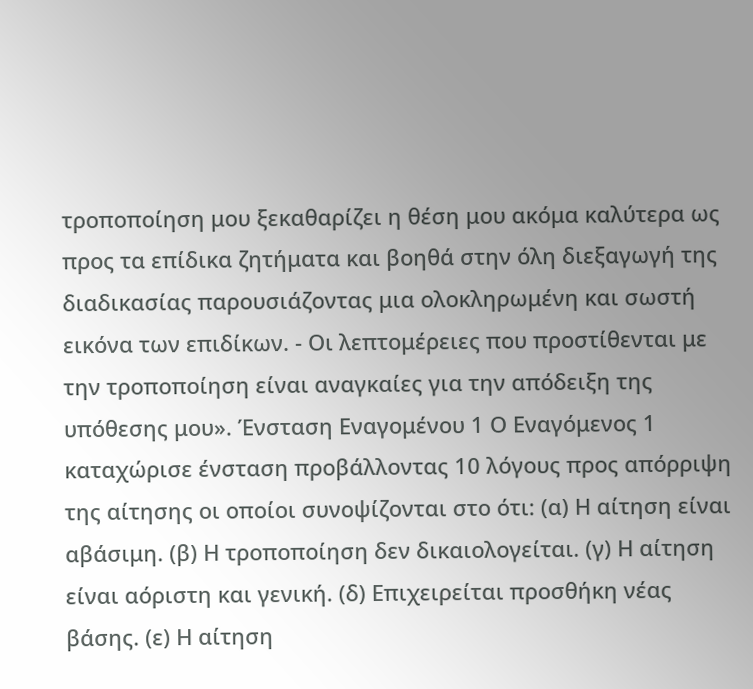τροποποίηση μου ξεκαθαρίζει η θέση μου ακόμα καλύτερα ως προς τα επίδικα ζητήματα και βοηθά στην όλη διεξαγωγή της διαδικασίας παρουσιάζοντας μια ολοκληρωμένη και σωστή εικόνα των επιδίκων. - Οι λεπτομέρειες που προστίθενται με την τροποποίηση είναι αναγκαίες για την απόδειξη της υπόθεσης μου». Ένσταση Εναγομένου 1 Ο Εναγόμενος 1 καταχώρισε ένσταση προβάλλοντας 10 λόγους προς απόρριψη της αίτησης οι οποίοι συνοψίζονται στο ότι: (α) Η αίτηση είναι αβάσιμη. (β) Η τροποποίηση δεν δικαιολογείται. (γ) Η αίτηση είναι αόριστη και γενική. (δ) Επιχειρείται προσθήκη νέας βάσης. (ε) Η αίτηση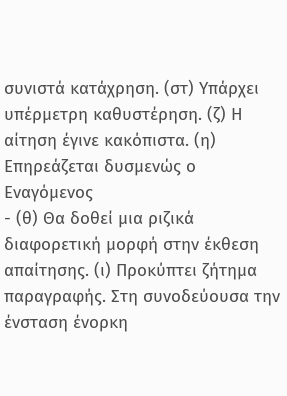συνιστά κατάχρηση. (στ) Υπάρχει υπέρμετρη καθυστέρηση. (ζ) Η αίτηση έγινε κακόπιστα. (η) Επηρεάζεται δυσμενώς ο Εναγόμενος
- (θ) Θα δοθεί μια ριζικά διαφορετική μορφή στην έκθεση απαίτησης. (ι) Προκύπτει ζήτημα παραγραφής. Στη συνοδεύουσα την ένσταση ένορκη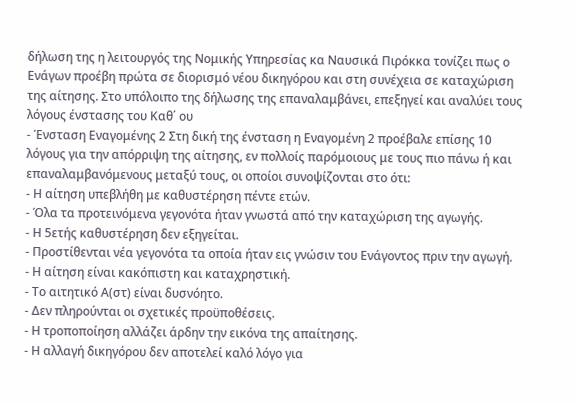δήλωση της η λειτουργός της Νομικής Υπηρεσίας κα Ναυσικά Πιρόκκα τονίζει πως ο Ενάγων προέβη πρώτα σε διορισμό νέου δικηγόρου και στη συνέχεια σε καταχώριση της αίτησης. Στο υπόλοιπο της δήλωσης της επαναλαμβάνει, επεξηγεί και αναλύει τους λόγους ένστασης του Καθ΄ ου
- Ένσταση Εναγομένης 2 Στη δική της ένσταση η Εναγομένη 2 προέβαλε επίσης 10 λόγους για την απόρριψη της αίτησης, εν πολλοίς παρόμοιους με τους πιο πάνω ή και επαναλαμβανόμενους μεταξύ τους, οι οποίοι συνοψίζονται στο ότι:
- Η αίτηση υπεβλήθη με καθυστέρηση πέντε ετών.
- Όλα τα προτεινόμενα γεγονότα ήταν γνωστά από την καταχώριση της αγωγής.
- Η 5ετής καθυστέρηση δεν εξηγείται.
- Προστίθενται νέα γεγονότα τα οποία ήταν εις γνώσιν του Ενάγοντος πριν την αγωγή.
- Η αίτηση είναι κακόπιστη και καταχρηστική.
- Το αιτητικό Α(στ) είναι δυσνόητο.
- Δεν πληρούνται οι σχετικές προϋποθέσεις.
- Η τροποποίηση αλλάζει άρδην την εικόνα της απαίτησης.
- Η αλλαγή δικηγόρου δεν αποτελεί καλό λόγο για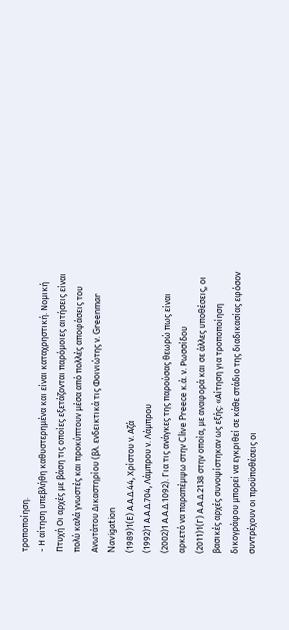τροποποίηση.
- Η αίτηση υπεβλήθη καθυστερημένα και είναι καταχρηστική. Νομική Πτυχή Οι αρχές με βάση τις οποίες εξετάζονται παρόμοιες αιτήσεις είναι πολύ καλά γνωστές και προκύπτουν μέσα από πολλές αποφάσεις του Ανωτάτου Δικαστηρίου (βλ. ενδεικτικά τις Φοινιώτης ν. Greenmar Navigation
(1989)1(Ε) Α.Α.Δ.44, Χρίστου ν. Αζά
(1992)1 Α.Α.Δ.704, Λάμπρου ν. Λάμπρου
(2002)1 Α.Α.Δ.1092). Για τις ανάγκες της παρούσας θεωρώ πως είναι αρκετό να παραπέμψω στην Clive Preece κ.ά. ν. Ρωσσίδου
(2011)1(Γ) Α.Α.Δ.2138 στην οποία, με αναφορά και σε άλλες υποθέσεις, οι βασικές αρχές συνοψίστηκαν ως εξής: «Αίτηση για τροποποίηση δικογράφου μπορεί να εγκριθεί σε κάθε στάδιο της διαδικασίας εφόσον συντρέχουν οι προϋποθέσεις οι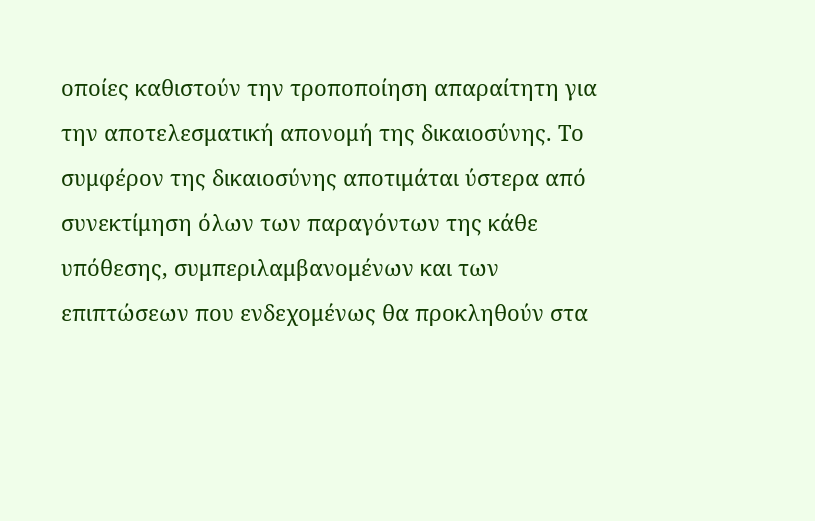οποίες καθιστούν την τροποποίηση απαραίτητη για την αποτελεσματική απονομή της δικαιοσύνης. Το συμφέρον της δικαιοσύνης αποτιμάται ύστερα από συνεκτίμηση όλων των παραγόντων της κάθε υπόθεσης, συμπεριλαμβανομένων και των επιπτώσεων που ενδεχομένως θα προκληθούν στα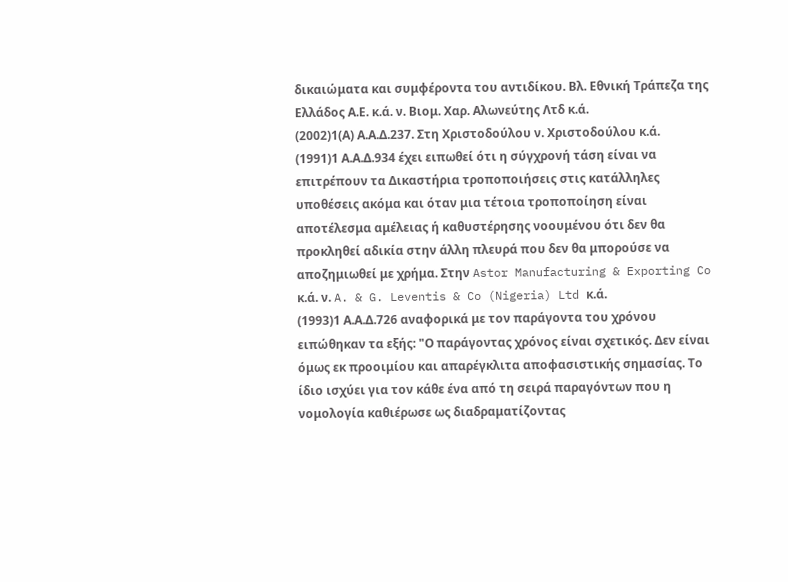δικαιώματα και συμφέροντα του αντιδίκου. Βλ. Εθνική Τράπεζα της Ελλάδος Α.Ε. κ.ά. ν. Βιομ. Χαρ. Αλωνεύτης Λτδ κ.ά.
(2002)1(Α) Α.Α.Δ.237. Στη Χριστοδούλου ν. Χριστοδούλου κ.ά.
(1991)1 Α.Α.Δ.934 έχει ειπωθεί ότι η σύγχρονή τάση είναι να επιτρέπουν τα Δικαστήρια τροποποιήσεις στις κατάλληλες υποθέσεις ακόμα και όταν μια τέτοια τροποποίηση είναι αποτέλεσμα αμέλειας ή καθυστέρησης νοουμένου ότι δεν θα προκληθεί αδικία στην άλλη πλευρά που δεν θα μπορούσε να αποζημιωθεί με χρήμα. Στην Astor Manufacturing & Exporting Co κ.ά. ν. A. & G. Leventis & Co (Nigeria) Ltd κ.ά.
(1993)1 Α.Α.Δ.726 αναφορικά με τον παράγοντα του χρόνου ειπώθηκαν τα εξής: "Ο παράγοντας χρόνος είναι σχετικός. Δεν είναι όμως εκ προοιμίου και απαρέγκλιτα αποφασιστικής σημασίας. Το ίδιο ισχύει για τον κάθε ένα από τη σειρά παραγόντων που η νομολογία καθιέρωσε ως διαδραματίζοντας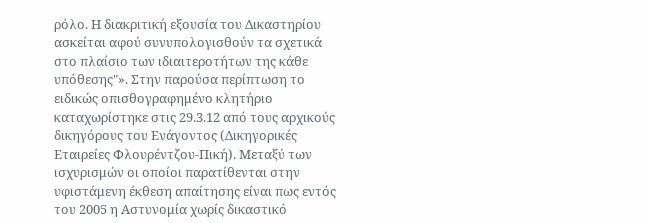ρόλο. Η διακριτική εξουσία του Δικαστηρίου ασκείται αφού συνυπολογισθούν τα σχετικά στο πλαίσιο των ιδιαιτεροτήτων της κάθε υπόθεσης"». Στην παρούσα περίπτωση το ειδικώς οπισθογραφημένο κλητήριο καταχωρίστηκε στις 29.3.12 από τους αρχικούς δικηγόρους του Ενάγοντος (Δικηγορικές Εταιρείες Φλουρέντζου-Πική). Μεταξύ των ισχυρισμών οι οποίοι παρατίθενται στην υφιστάμενη έκθεση απαίτησης είναι πως εντός του 2005 η Αστυνομία χωρίς δικαστικό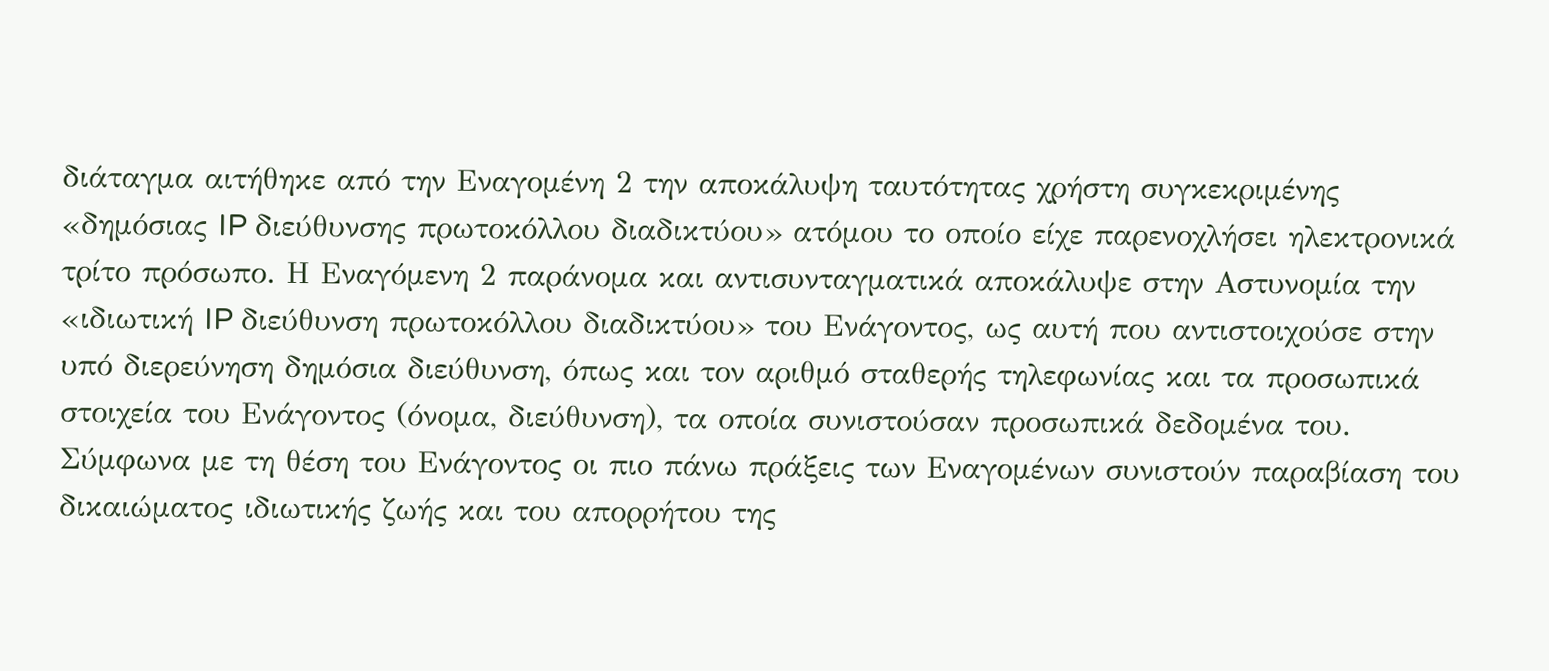διάταγμα αιτήθηκε από την Εναγομένη 2 την αποκάλυψη ταυτότητας χρήστη συγκεκριμένης «δημόσιας IP διεύθυνσης πρωτοκόλλου διαδικτύου» ατόμου το οποίο είχε παρενοχλήσει ηλεκτρονικά τρίτο πρόσωπο. Η Εναγόμενη 2 παράνομα και αντισυνταγματικά αποκάλυψε στην Αστυνομία την «ιδιωτική IP διεύθυνση πρωτοκόλλου διαδικτύου» του Ενάγοντος, ως αυτή που αντιστοιχούσε στην υπό διερεύνηση δημόσια διεύθυνση, όπως και τον αριθμό σταθερής τηλεφωνίας και τα προσωπικά στοιχεία του Ενάγοντος (όνομα, διεύθυνση), τα οποία συνιστούσαν προσωπικά δεδομένα του. Σύμφωνα με τη θέση του Ενάγοντος οι πιο πάνω πράξεις των Εναγομένων συνιστούν παραβίαση του δικαιώματος ιδιωτικής ζωής και του απορρήτου της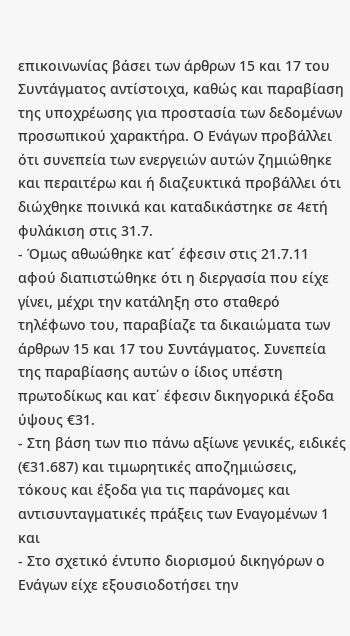επικοινωνίας βάσει των άρθρων 15 και 17 του Συντάγματος αντίστοιχα, καθώς και παραβίαση της υποχρέωσης για προστασία των δεδομένων προσωπικού χαρακτήρα. Ο Ενάγων προβάλλει ότι συνεπεία των ενεργειών αυτών ζημιώθηκε και περαιτέρω και ή διαζευκτικά προβάλλει ότι διώχθηκε ποινικά και καταδικάστηκε σε 4ετή φυλάκιση στις 31.7.
- Όμως αθωώθηκε κατ΄ έφεσιν στις 21.7.11 αφού διαπιστώθηκε ότι η διεργασία που είχε γίνει, μέχρι την κατάληξη στο σταθερό τηλέφωνο του, παραβίαζε τα δικαιώματα των άρθρων 15 και 17 του Συντάγματος. Συνεπεία της παραβίασης αυτών ο ίδιος υπέστη πρωτοδίκως και κατ΄ έφεσιν δικηγορικά έξοδα ύψους €31.
- Στη βάση των πιο πάνω αξίωνε γενικές, ειδικές (€31.687) και τιμωρητικές αποζημιώσεις, τόκους και έξοδα για τις παράνομες και αντισυνταγματικές πράξεις των Εναγομένων 1 και
- Στο σχετικό έντυπο διορισμού δικηγόρων ο Ενάγων είχε εξουσιοδοτήσει την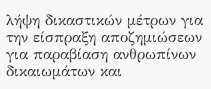λήψη δικαστικών μέτρων για την είσπραξη αποζημιώσεων για παραβίαση ανθρωπίνων δικαιωμάτων και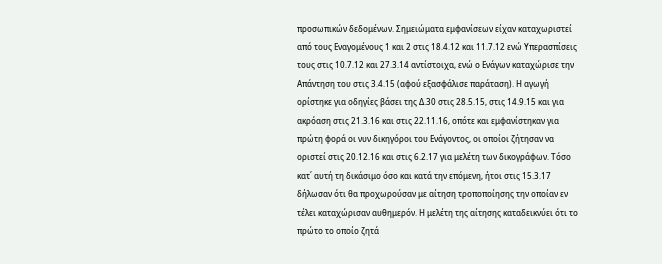προσωπικών δεδομένων. Σημειώματα εμφανίσεων είχαν καταχωριστεί από τους Εναγομένους 1 και 2 στις 18.4.12 και 11.7.12 ενώ Υπερασπίσεις τους στις 10.7.12 και 27.3.14 αντίστοιχα, ενώ ο Ενάγων καταχώρισε την Απάντηση του στις 3.4.15 (αφού εξασφάλισε παράταση). Η αγωγή ορίστηκε για οδηγίες βάσει της Δ.30 στις 28.5.15, στις 14.9.15 και για ακρόαση στις 21.3.16 και στις 22.11.16, οπότε και εμφανίστηκαν για πρώτη φορά οι νυν δικηγόροι του Ενάγοντος, οι οποίοι ζήτησαν να οριστεί στις 20.12.16 και στις 6.2.17 για μελέτη των δικογράφων. Τόσο κατ΄ αυτή τη δικάσιμο όσο και κατά την επόμενη, ήτοι στις 15.3.17 δήλωσαν ότι θα προχωρούσαν με αίτηση τροποποίησης την οποίαν εν τέλει καταχώρισαν αυθημερόν. Η μελέτη της αίτησης καταδεικνύει ότι το πρώτο το οποίο ζητά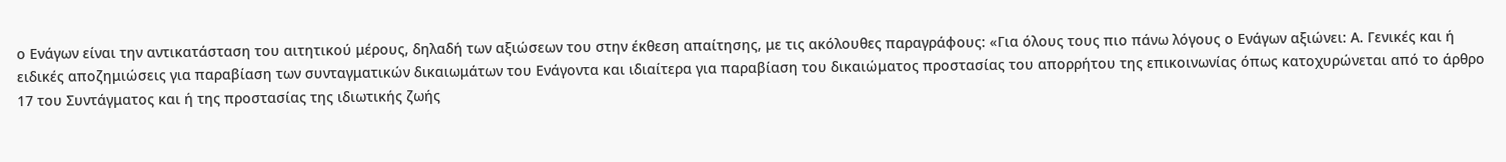ο Ενάγων είναι την αντικατάσταση του αιτητικού μέρους, δηλαδή των αξιώσεων του στην έκθεση απαίτησης, με τις ακόλουθες παραγράφους: «Για όλους τους πιο πάνω λόγους ο Ενάγων αξιώνει: Α. Γενικές και ή ειδικές αποζημιώσεις για παραβίαση των συνταγματικών δικαιωμάτων του Ενάγοντα και ιδιαίτερα για παραβίαση του δικαιώματος προστασίας του απορρήτου της επικοινωνίας όπως κατοχυρώνεται από το άρθρο 17 του Συντάγματος και ή της προστασίας της ιδιωτικής ζωής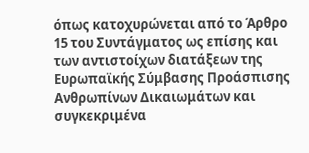όπως κατοχυρώνεται από το Άρθρο 15 του Συντάγματος ως επίσης και των αντιστοίχων διατάξεων της Ευρωπαϊκής Σύμβασης Προάσπισης Ανθρωπίνων Δικαιωμάτων και συγκεκριμένα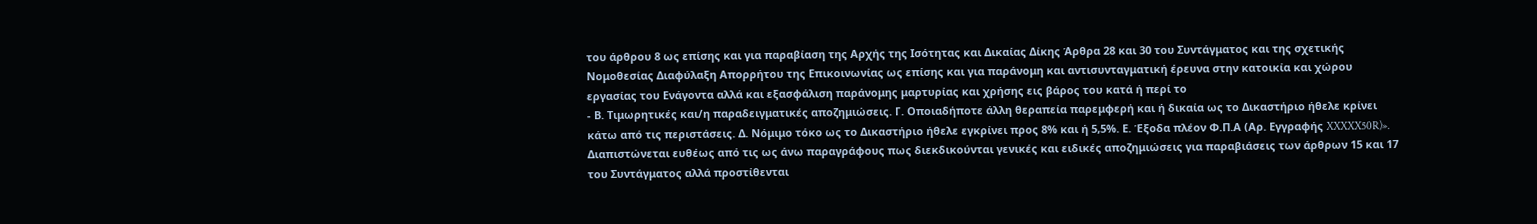του άρθρου 8 ως επίσης και για παραβίαση της Αρχής της Ισότητας και Δικαίας Δίκης Άρθρα 28 και 30 του Συντάγματος και της σχετικής Νομοθεσίας Διαφύλαξη Απορρήτου της Επικοινωνίας ως επίσης και για παράνομη και αντισυνταγματική έρευνα στην κατοικία και χώρου εργασίας του Ενάγοντα αλλά και εξασφάλιση παράνομης μαρτυρίας και χρήσης εις βάρος του κατά ή περί το
- Β. Τιμωρητικές και/η παραδειγματικές αποζημιώσεις. Γ. Οποιαδήποτε άλλη θεραπεία παρεμφερή και ή δικαία ως το Δικαστήριο ήθελε κρίνει κάτω από τις περιστάσεις. Δ. Νόμιμο τόκο ως το Δικαστήριο ήθελε εγκρίνει προς 8% και ή 5,5%. Ε. Έξοδα πλέον Φ.Π.Α (Αρ. Εγγραφής XXXXX50R)». Διαπιστώνεται ευθέως από τις ως άνω παραγράφους πως διεκδικούνται γενικές και ειδικές αποζημιώσεις για παραβιάσεις των άρθρων 15 και 17 του Συντάγματος αλλά προστίθενται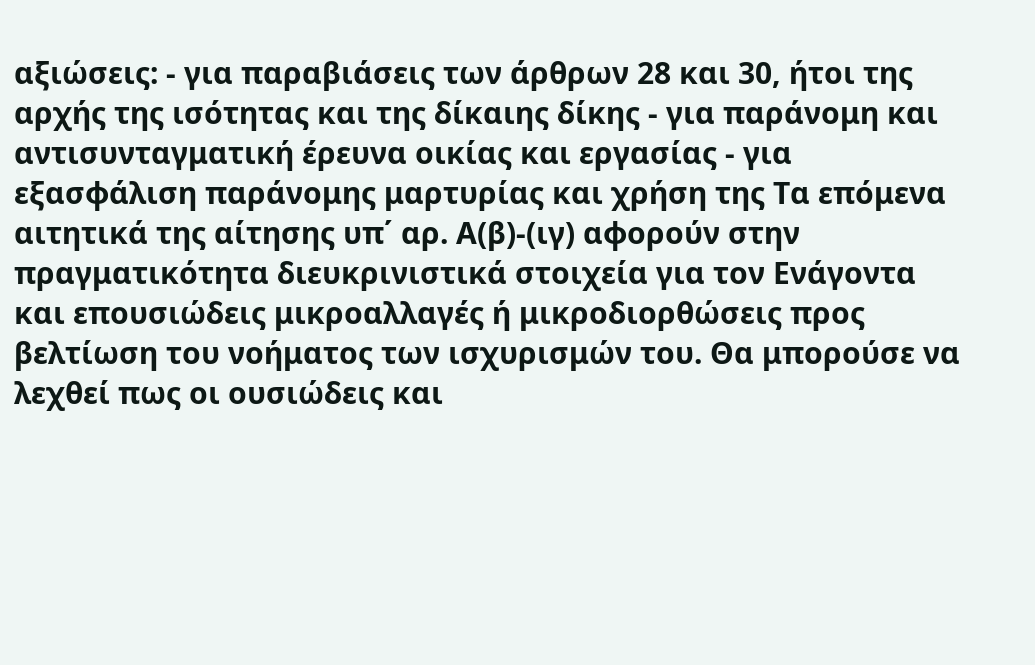αξιώσεις: - για παραβιάσεις των άρθρων 28 και 30, ήτοι της αρχής της ισότητας και της δίκαιης δίκης - για παράνομη και αντισυνταγματική έρευνα οικίας και εργασίας - για εξασφάλιση παράνομης μαρτυρίας και χρήση της Τα επόμενα αιτητικά της αίτησης υπ΄ αρ. Α(β)-(ιγ) αφορούν στην πραγματικότητα διευκρινιστικά στοιχεία για τον Ενάγοντα και επουσιώδεις μικροαλλαγές ή μικροδιορθώσεις προς βελτίωση του νοήματος των ισχυρισμών του. Θα μπορούσε να λεχθεί πως οι ουσιώδεις και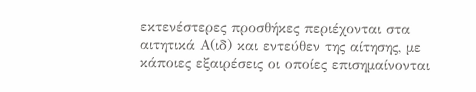εκτενέστερες προσθήκες περιέχονται στα αιτητικά Α(ιδ) και εντεύθεν της αίτησης, με κάποιες εξαιρέσεις οι οποίες επισημαίνονται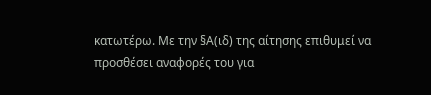κατωτέρω. Με την §Α(ιδ) της αίτησης επιθυμεί να προσθέσει αναφορές του για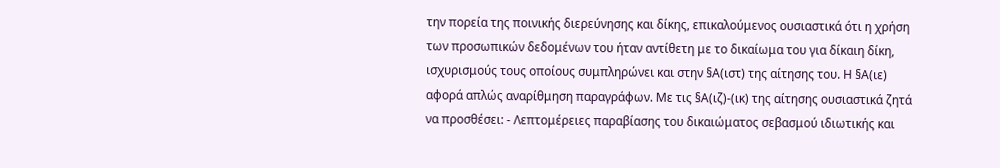την πορεία της ποινικής διερεύνησης και δίκης, επικαλούμενος ουσιαστικά ότι η χρήση των προσωπικών δεδομένων του ήταν αντίθετη με το δικαίωμα του για δίκαιη δίκη, ισχυρισμούς τους οποίους συμπληρώνει και στην §Α(ιστ) της αίτησης του. Η §Α(ιε) αφορά απλώς αναρίθμηση παραγράφων. Με τις §Α(ιζ)-(ικ) της αίτησης ουσιαστικά ζητά να προσθέσει: - Λεπτομέρειες παραβίασης του δικαιώματος σεβασμού ιδιωτικής και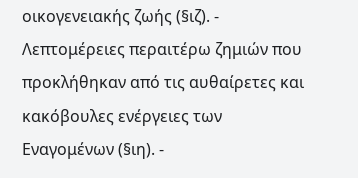οικογενειακής ζωής (§ιζ). - Λεπτομέρειες περαιτέρω ζημιών που προκλήθηκαν από τις αυθαίρετες και κακόβουλες ενέργειες των Εναγομένων (§ιη). -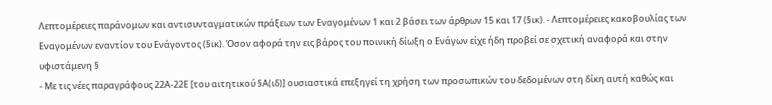Λεπτομέρειες παράνομων και αντισυνταγματικών πράξεων των Εναγομένων 1 και 2 βάσει των άρθρων 15 και 17 (§ικ). - Λεπτομέρειες κακοβουλίας των Εναγομένων εναντίον του Ενάγοντος (§ικ). Όσον αφορά την εις βάρος του ποινική δίωξη ο Ενάγων είχε ήδη προβεί σε σχετική αναφορά και στην υφιστάμενη §
- Με τις νέες παραγράφους 22Α-22Ε [του αιτητικού §Α(ιδ)] ουσιαστικά επεξηγεί τη χρήση των προσωπικών του δεδομένων στη δίκη αυτή καθώς και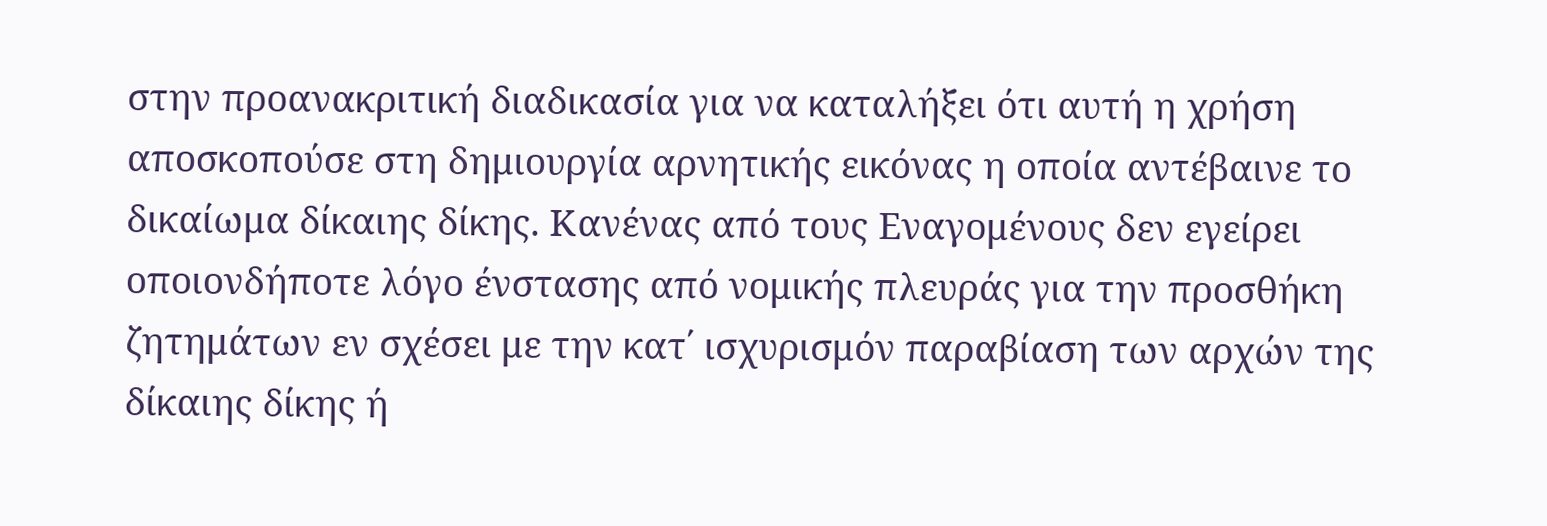στην προανακριτική διαδικασία για να καταλήξει ότι αυτή η χρήση αποσκοπούσε στη δημιουργία αρνητικής εικόνας η οποία αντέβαινε το δικαίωμα δίκαιης δίκης. Κανένας από τους Εναγομένους δεν εγείρει οποιονδήποτε λόγο ένστασης από νομικής πλευράς για την προσθήκη ζητημάτων εν σχέσει με την κατ΄ ισχυρισμόν παραβίαση των αρχών της δίκαιης δίκης ή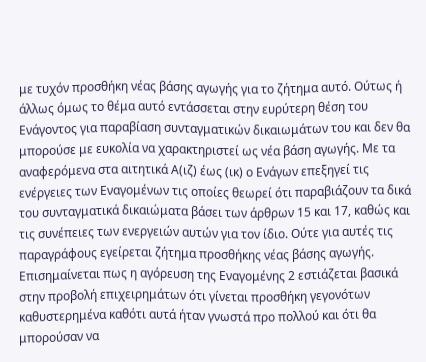με τυχόν προσθήκη νέας βάσης αγωγής για το ζήτημα αυτό. Ούτως ή άλλως όμως το θέμα αυτό εντάσσεται στην ευρύτερη θέση του Ενάγοντος για παραβίαση συνταγματικών δικαιωμάτων του και δεν θα μπορούσε με ευκολία να χαρακτηριστεί ως νέα βάση αγωγής. Με τα αναφερόμενα στα αιτητικά Α(ιζ) έως (ικ) ο Ενάγων επεξηγεί τις ενέργειες των Εναγομένων τις οποίες θεωρεί ότι παραβιάζουν τα δικά του συνταγματικά δικαιώματα βάσει των άρθρων 15 και 17, καθώς και τις συνέπειες των ενεργειών αυτών για τον ίδιο. Ούτε για αυτές τις παραγράφους εγείρεται ζήτημα προσθήκης νέας βάσης αγωγής. Επισημαίνεται πως η αγόρευση της Εναγομένης 2 εστιάζεται βασικά στην προβολή επιχειρημάτων ότι γίνεται προσθήκη γεγονότων καθυστερημένα καθότι αυτά ήταν γνωστά προ πολλού και ότι θα μπορούσαν να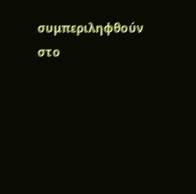συμπεριληφθούν στο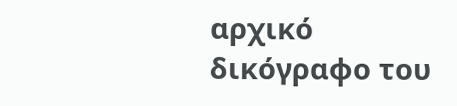αρχικό δικόγραφο του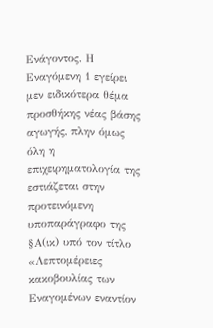Ενάγοντος. Η Εναγόμενη 1 εγείρει μεν ειδικότερα θέμα προσθήκης νέας βάσης αγωγής, πλην όμως όλη η επιχειρηματολογία της εστιάζεται στην προτεινόμενη υποπαράγραφο της §Α(ικ) υπό τον τίτλο «Λεπτομέρειες κακοβουλίας των Εναγομένων εναντίον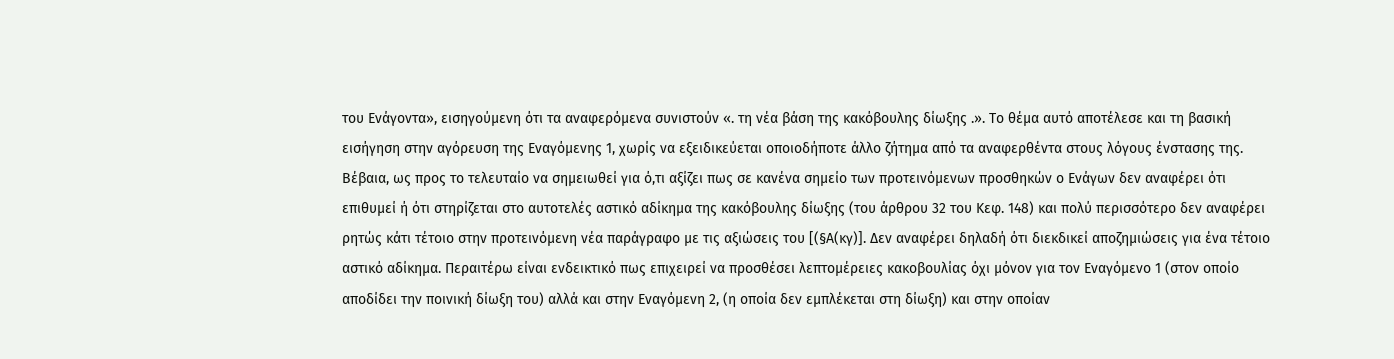του Ενάγοντα», εισηγούμενη ότι τα αναφερόμενα συνιστούν «. τη νέα βάση της κακόβουλης δίωξης .». Το θέμα αυτό αποτέλεσε και τη βασική εισήγηση στην αγόρευση της Εναγόμενης 1, χωρίς να εξειδικεύεται οποιοδήποτε άλλο ζήτημα από τα αναφερθέντα στους λόγους ένστασης της. Βέβαια, ως προς το τελευταίο να σημειωθεί για ό,τι αξίζει πως σε κανένα σημείο των προτεινόμενων προσθηκών ο Ενάγων δεν αναφέρει ότι επιθυμεί ή ότι στηρίζεται στο αυτοτελές αστικό αδίκημα της κακόβουλης δίωξης (του άρθρου 32 του Κεφ. 148) και πολύ περισσότερο δεν αναφέρει ρητώς κάτι τέτοιο στην προτεινόμενη νέα παράγραφο με τις αξιώσεις του [(§Α(κγ)]. Δεν αναφέρει δηλαδή ότι διεκδικεί αποζημιώσεις για ένα τέτοιο αστικό αδίκημα. Περαιτέρω είναι ενδεικτικό πως επιχειρεί να προσθέσει λεπτομέρειες κακοβουλίας όχι μόνον για τον Εναγόμενο 1 (στον οποίο αποδίδει την ποινική δίωξη του) αλλά και στην Εναγόμενη 2, (η οποία δεν εμπλέκεται στη δίωξη) και στην οποίαν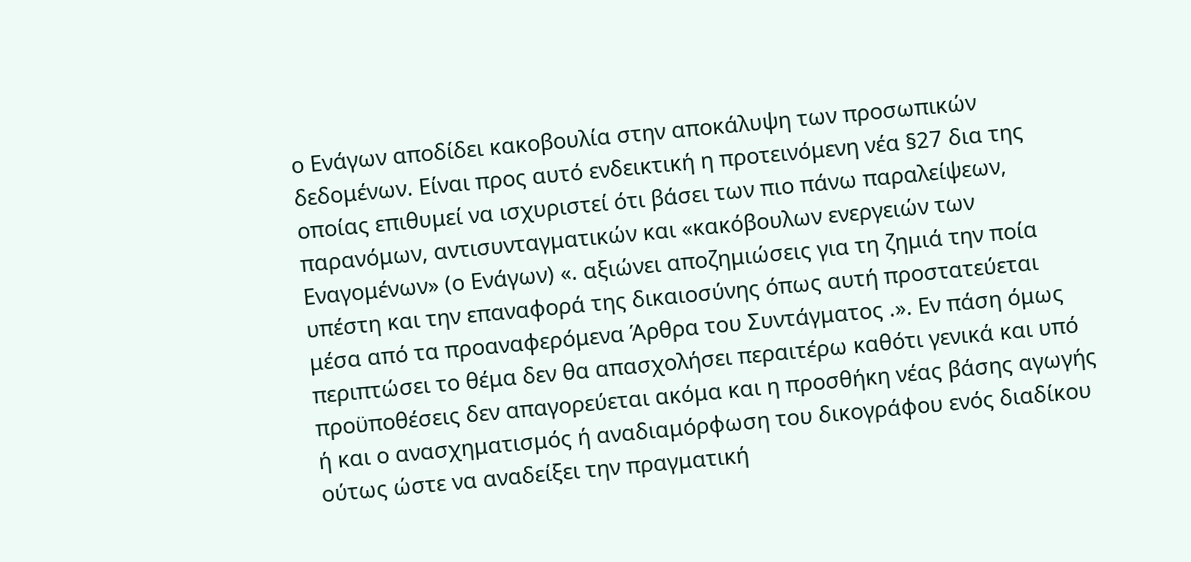ο Ενάγων αποδίδει κακοβουλία στην αποκάλυψη των προσωπικών δεδομένων. Είναι προς αυτό ενδεικτική η προτεινόμενη νέα §27 δια της οποίας επιθυμεί να ισχυριστεί ότι βάσει των πιο πάνω παραλείψεων, παρανόμων, αντισυνταγματικών και «κακόβουλων ενεργειών των Εναγομένων» (ο Ενάγων) «. αξιώνει αποζημιώσεις για τη ζημιά την ποία υπέστη και την επαναφορά της δικαιοσύνης όπως αυτή προστατεύεται μέσα από τα προαναφερόμενα Άρθρα του Συντάγματος .». Εν πάση όμως περιπτώσει το θέμα δεν θα απασχολήσει περαιτέρω καθότι γενικά και υπό προϋποθέσεις δεν απαγορεύεται ακόμα και η προσθήκη νέας βάσης αγωγής ή και ο ανασχηματισμός ή αναδιαμόρφωση του δικογράφου ενός διαδίκου ούτως ώστε να αναδείξει την πραγματική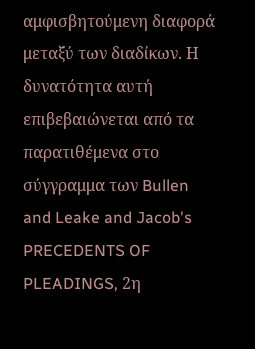αμφισβητούμενη διαφορά μεταξύ των διαδίκων. Η δυνατότητα αυτή επιβεβαιώνεται από τα παρατιθέμενα στο σύγγραμμα των Bullen and Leake and Jacob's PRECEDENTS OF PLEADINGS, 2η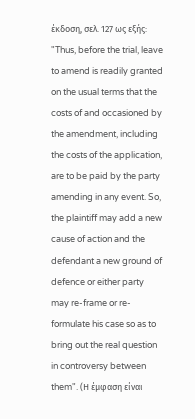έκδοση, σελ. 127 ως εξής: "Thus, before the trial, leave to amend is readily granted on the usual terms that the costs of and occasioned by the amendment, including the costs of the application, are to be paid by the party amending in any event. So, the plaintiff may add a new cause of action and the defendant a new ground of defence or either party may re-frame or re-formulate his case so as to bring out the real question in controversy between them". (Η έμφαση είναι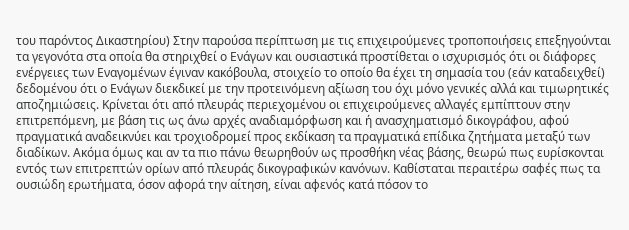του παρόντος Δικαστηρίου) Στην παρούσα περίπτωση με τις επιχειρούμενες τροποποιήσεις επεξηγούνται τα γεγονότα στα οποία θα στηριχθεί ο Ενάγων και ουσιαστικά προστίθεται ο ισχυρισμός ότι οι διάφορες ενέργειες των Εναγομένων έγιναν κακόβουλα, στοιχείο το οποίο θα έχει τη σημασία του (εάν καταδειχθεί) δεδομένου ότι ο Ενάγων διεκδικεί με την προτεινόμενη αξίωση του όχι μόνο γενικές αλλά και τιμωρητικές αποζημιώσεις. Κρίνεται ότι από πλευράς περιεχομένου οι επιχειρούμενες αλλαγές εμπίπτουν στην επιτρεπόμενη, με βάση τις ως άνω αρχές αναδιαμόρφωση και ή ανασχηματισμό δικογράφου, αφού πραγματικά αναδεικνύει και τροχιοδρομεί προς εκδίκαση τα πραγματικά επίδικα ζητήματα μεταξύ των διαδίκων. Ακόμα όμως και αν τα πιο πάνω θεωρηθούν ως προσθήκη νέας βάσης, θεωρώ πως ευρίσκονται εντός των επιτρεπτών ορίων από πλευράς δικογραφικών κανόνων. Καθίσταται περαιτέρω σαφές πως τα ουσιώδη ερωτήματα, όσον αφορά την αίτηση, είναι αφενός κατά πόσον το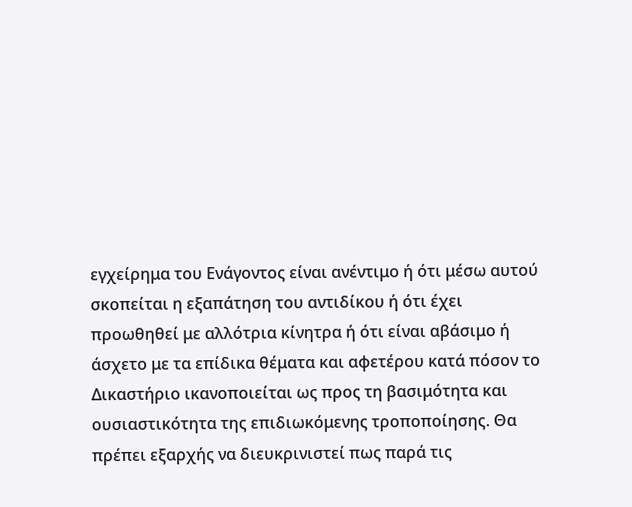εγχείρημα του Ενάγοντος είναι ανέντιμο ή ότι μέσω αυτού σκοπείται η εξαπάτηση του αντιδίκου ή ότι έχει προωθηθεί με αλλότρια κίνητρα ή ότι είναι αβάσιμο ή άσχετο με τα επίδικα θέματα και αφετέρου κατά πόσον το Δικαστήριο ικανοποιείται ως προς τη βασιμότητα και ουσιαστικότητα της επιδιωκόμενης τροποποίησης. Θα πρέπει εξαρχής να διευκρινιστεί πως παρά τις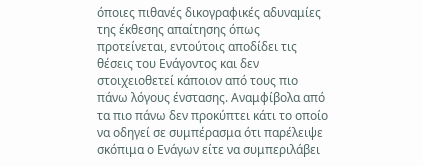όποιες πιθανές δικογραφικές αδυναμίες της έκθεσης απαίτησης όπως προτείνεται, εντούτοις αποδίδει τις θέσεις του Ενάγοντος και δεν στοιχειοθετεί κάποιον από τους πιο πάνω λόγους ένστασης. Αναμφίβολα από τα πιο πάνω δεν προκύπτει κάτι το οποίο να οδηγεί σε συμπέρασμα ότι παρέλειψε σκόπιμα ο Ενάγων είτε να συμπεριλάβει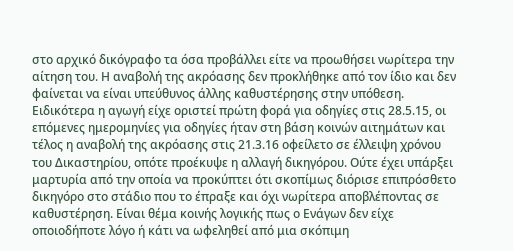στο αρχικό δικόγραφο τα όσα προβάλλει είτε να προωθήσει νωρίτερα την αίτηση του. Η αναβολή της ακρόασης δεν προκλήθηκε από τον ίδιο και δεν φαίνεται να είναι υπεύθυνος άλλης καθυστέρησης στην υπόθεση. Ειδικότερα η αγωγή είχε οριστεί πρώτη φορά για οδηγίες στις 28.5.15, οι επόμενες ημερομηνίες για οδηγίες ήταν στη βάση κοινών αιτημάτων και τέλος η αναβολή της ακρόασης στις 21.3.16 οφείλετο σε έλλειψη χρόνου του Δικαστηρίου, οπότε προέκυψε η αλλαγή δικηγόρου. Ούτε έχει υπάρξει μαρτυρία από την οποία να προκύπτει ότι σκοπίμως διόρισε επιπρόσθετο δικηγόρο στο στάδιο που το έπραξε και όχι νωρίτερα αποβλέποντας σε καθυστέρηση. Είναι θέμα κοινής λογικής πως ο Ενάγων δεν είχε οποιοδήποτε λόγο ή κάτι να ωφεληθεί από μια σκόπιμη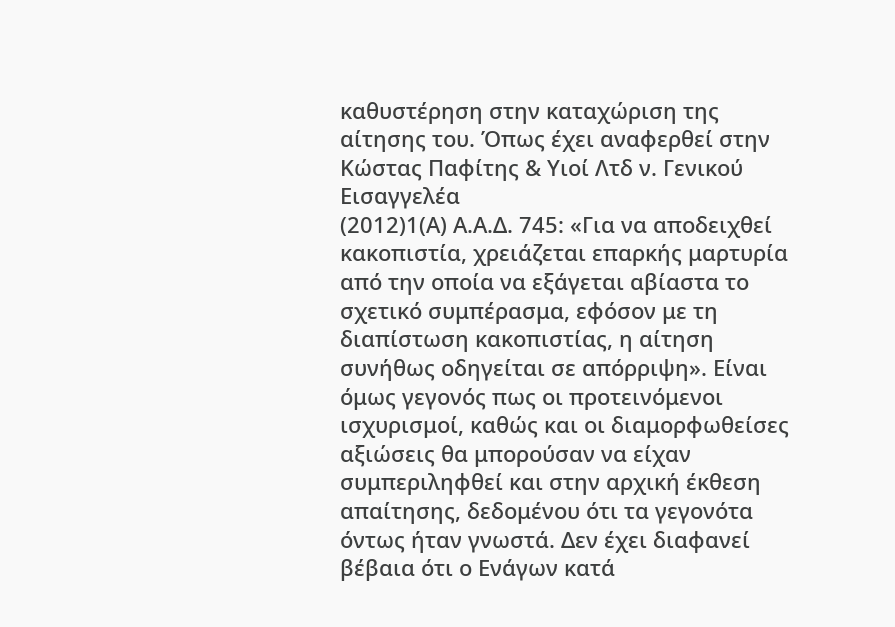καθυστέρηση στην καταχώριση της αίτησης του. Όπως έχει αναφερθεί στην Κώστας Παφίτης & Υιοί Λτδ ν. Γενικού Εισαγγελέα
(2012)1(Α) Α.Α.Δ. 745: «Για να αποδειχθεί κακοπιστία, χρειάζεται επαρκής μαρτυρία από την οποία να εξάγεται αβίαστα το σχετικό συμπέρασμα, εφόσον με τη διαπίστωση κακοπιστίας, η αίτηση συνήθως οδηγείται σε απόρριψη». Είναι όμως γεγονός πως οι προτεινόμενοι ισχυρισμοί, καθώς και οι διαμορφωθείσες αξιώσεις θα μπορούσαν να είχαν συμπεριληφθεί και στην αρχική έκθεση απαίτησης, δεδομένου ότι τα γεγονότα όντως ήταν γνωστά. Δεν έχει διαφανεί βέβαια ότι ο Ενάγων κατά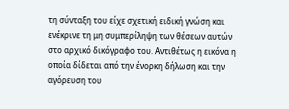τη σύνταξη του είχε σχετική ειδική γνώση και ενέκρινε τη μη συμπερίληψη των θέσεων αυτών στο αρχικό δικόγραφο του. Αντιθέτως η εικόνα η οποία δίδεται από την ένορκη δήλωση και την αγόρευση του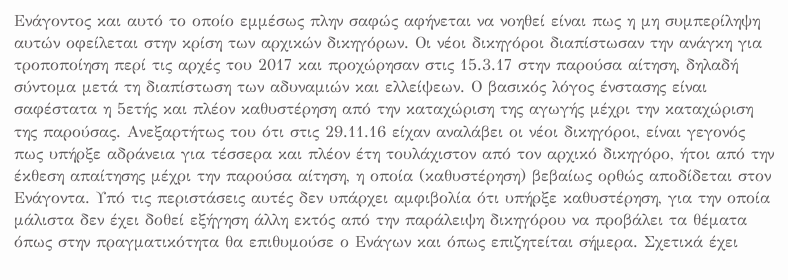Ενάγοντος και αυτό το οποίο εμμέσως πλην σαφώς αφήνεται να νοηθεί είναι πως η μη συμπερίληψη αυτών οφείλεται στην κρίση των αρχικών δικηγόρων. Οι νέοι δικηγόροι διαπίστωσαν την ανάγκη για τροποποίηση περί τις αρχές του 2017 και προχώρησαν στις 15.3.17 στην παρούσα αίτηση, δηλαδή σύντομα μετά τη διαπίστωση των αδυναμιών και ελλείψεων. Ο βασικός λόγος ένστασης είναι σαφέστατα η 5ετής και πλέον καθυστέρηση από την καταχώριση της αγωγής μέχρι την καταχώριση της παρούσας. Ανεξαρτήτως του ότι στις 29.11.16 είχαν αναλάβει οι νέοι δικηγόροι, είναι γεγονός πως υπήρξε αδράνεια για τέσσερα και πλέον έτη τουλάχιστον από τον αρχικό δικηγόρο, ήτοι από την έκθεση απαίτησης μέχρι την παρούσα αίτηση, η οποία (καθυστέρηση) βεβαίως ορθώς αποδίδεται στον Ενάγοντα. Υπό τις περιστάσεις αυτές δεν υπάρχει αμφιβολία ότι υπήρξε καθυστέρηση, για την οποία μάλιστα δεν έχει δοθεί εξήγηση άλλη εκτός από την παράλειψη δικηγόρου να προβάλει τα θέματα όπως στην πραγματικότητα θα επιθυμούσε ο Ενάγων και όπως επιζητείται σήμερα. Σχετικά έχει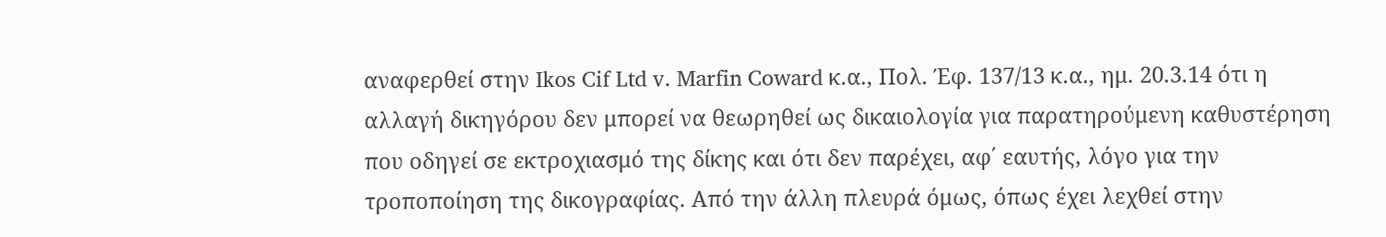αναφερθεί στην Ikos Cif Ltd v. Marfin Coward κ.α., Πολ. Έφ. 137/13 κ.α., ημ. 20.3.14 ότι η αλλαγή δικηγόρου δεν μπορεί να θεωρηθεί ως δικαιολογία για παρατηρούμενη καθυστέρηση που οδηγεί σε εκτροχιασμό της δίκης και ότι δεν παρέχει, αφ΄ εαυτής, λόγο για την τροποποίηση της δικογραφίας. Από την άλλη πλευρά όμως, όπως έχει λεχθεί στην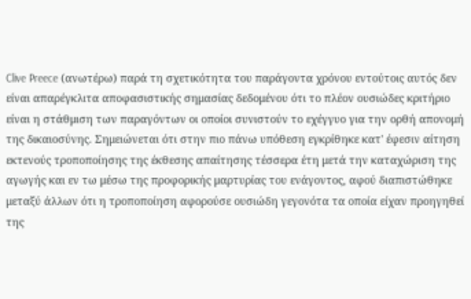Clive Preece (ανωτέρω) παρά τη σχετικότητα του παράγοντα χρόνου εντούτοις αυτός δεν είναι απαρέγκλιτα αποφασιστικής σημασίας δεδομένου ότι το πλέον ουσιώδες κριτήριο είναι η στάθμιση των παραγόντων οι οποίοι συνιστούν το εχέγγυο για την ορθή απονομή της δικαιοσύνης. Σημειώνεται ότι στην πιο πάνω υπόθεση εγκρίθηκε κατ' έφεσιν αίτηση εκτενούς τροποποίησης της έκθεσης απαίτησης τέσσερα έτη μετά την καταχώριση της αγωγής και εν τω μέσω της προφορικής μαρτυρίας του ενάγοντος, αφού διαπιστώθηκε μεταξύ άλλων ότι η τροποποίηση αφορούσε ουσιώδη γεγονότα τα οποία είχαν προηγηθεί της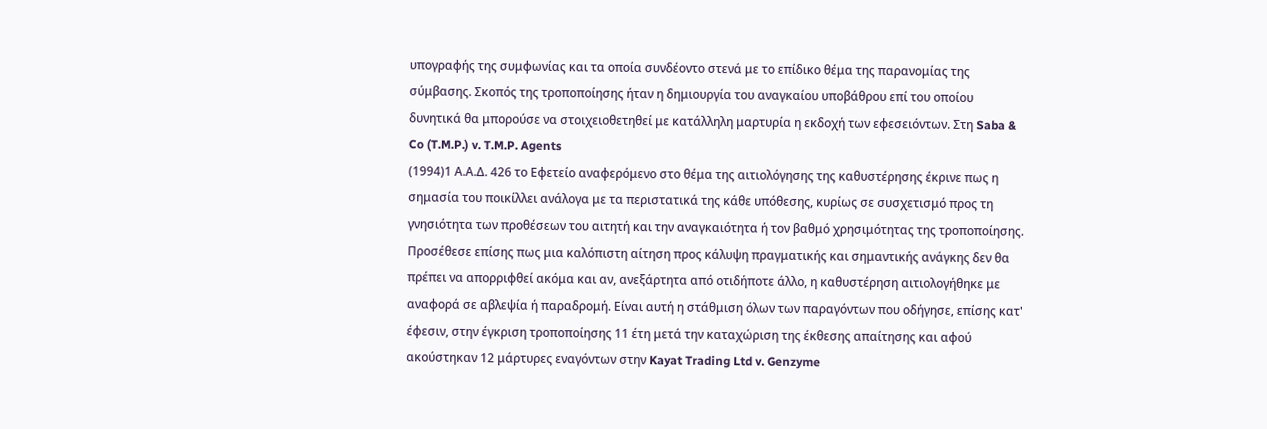υπογραφής της συμφωνίας και τα οποία συνδέοντο στενά με το επίδικο θέμα της παρανομίας της σύμβασης. Σκοπός της τροποποίησης ήταν η δημιουργία του αναγκαίου υποβάθρου επί του οποίου δυνητικά θα μπορούσε να στοιχειοθετηθεί με κατάλληλη μαρτυρία η εκδοχή των εφεσειόντων. Στη Saba & Co (T.M.P.) v. T.M.P. Agents
(1994)1 Α.Α.Δ. 426 το Εφετείο αναφερόμενο στο θέμα της αιτιολόγησης της καθυστέρησης έκρινε πως η σημασία του ποικίλλει ανάλογα με τα περιστατικά της κάθε υπόθεσης, κυρίως σε συσχετισμό προς τη γνησιότητα των προθέσεων του αιτητή και την αναγκαιότητα ή τον βαθμό χρησιμότητας της τροποποίησης. Προσέθεσε επίσης πως μια καλόπιστη αίτηση προς κάλυψη πραγματικής και σημαντικής ανάγκης δεν θα πρέπει να απορριφθεί ακόμα και αν, ανεξάρτητα από οτιδήποτε άλλο, η καθυστέρηση αιτιολογήθηκε με αναφορά σε αβλεψία ή παραδρομή. Είναι αυτή η στάθμιση όλων των παραγόντων που οδήγησε, επίσης κατ' έφεσιν, στην έγκριση τροποποίησης 11 έτη μετά την καταχώριση της έκθεσης απαίτησης και αφού ακούστηκαν 12 μάρτυρες εναγόντων στην Kayat Trading Ltd v. Genzyme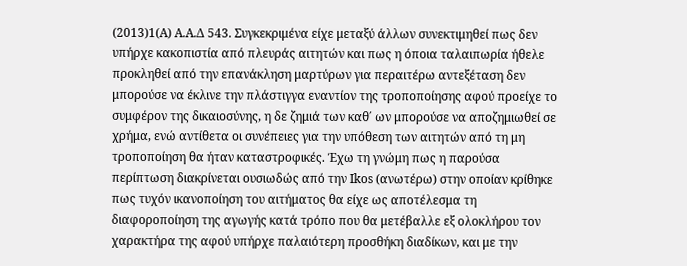(2013)1(Α) Α.Α.Δ 543. Συγκεκριμένα είχε μεταξύ άλλων συνεκτιμηθεί πως δεν υπήρχε κακοπιστία από πλευράς αιτητών και πως η όποια ταλαιπωρία ήθελε προκληθεί από την επανάκληση μαρτύρων για περαιτέρω αντεξέταση δεν μπορούσε να έκλινε την πλάστιγγα εναντίον της τροποποίησης αφού προείχε το συμφέρον της δικαιοσύνης, η δε ζημιά των καθ΄ ων μπορούσε να αποζημιωθεί σε χρήμα, ενώ αντίθετα οι συνέπειες για την υπόθεση των αιτητών από τη μη τροποποίηση θα ήταν καταστροφικές. Έχω τη γνώμη πως η παρούσα περίπτωση διακρίνεται ουσιωδώς από την Ikos (ανωτέρω) στην οποίαν κρίθηκε πως τυχόν ικανοποίηση του αιτήματος θα είχε ως αποτέλεσμα τη διαφοροποίηση της αγωγής κατά τρόπο που θα μετέβαλλε εξ ολοκλήρου τον χαρακτήρα της αφού υπήρχε παλαιότερη προσθήκη διαδίκων, και με την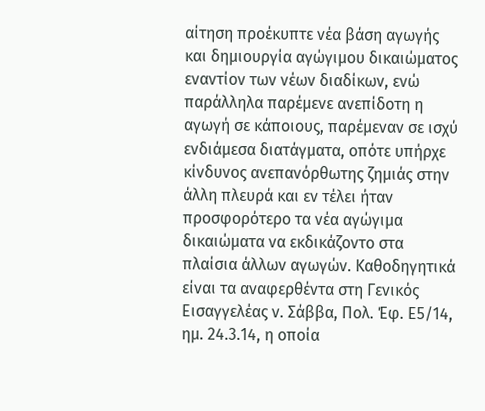αίτηση προέκυπτε νέα βάση αγωγής και δημιουργία αγώγιμου δικαιώματος εναντίον των νέων διαδίκων, ενώ παράλληλα παρέμενε ανεπίδοτη η αγωγή σε κάποιους, παρέμεναν σε ισχύ ενδιάμεσα διατάγματα, οπότε υπήρχε κίνδυνος ανεπανόρθωτης ζημιάς στην άλλη πλευρά και εν τέλει ήταν προσφορότερο τα νέα αγώγιμα δικαιώματα να εκδικάζοντο στα πλαίσια άλλων αγωγών. Καθοδηγητικά είναι τα αναφερθέντα στη Γενικός Εισαγγελέας ν. Σάββα, Πολ. Έφ. Ε5/14, ημ. 24.3.14, η οποία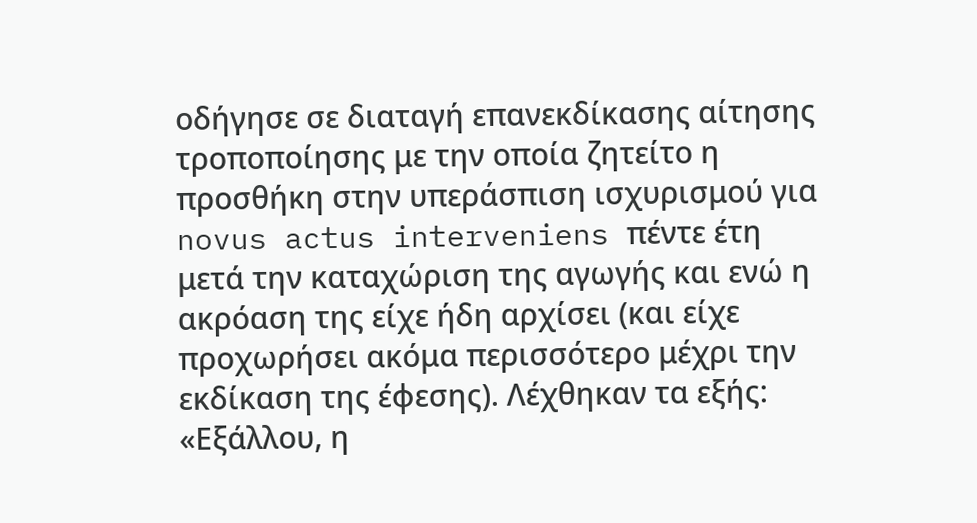οδήγησε σε διαταγή επανεκδίκασης αίτησης τροποποίησης με την οποία ζητείτο η προσθήκη στην υπεράσπιση ισχυρισμού για novus actus interveniens πέντε έτη μετά την καταχώριση της αγωγής και ενώ η ακρόαση της είχε ήδη αρχίσει (και είχε προχωρήσει ακόμα περισσότερο μέχρι την εκδίκαση της έφεσης). Λέχθηκαν τα εξής: «Εξάλλου, η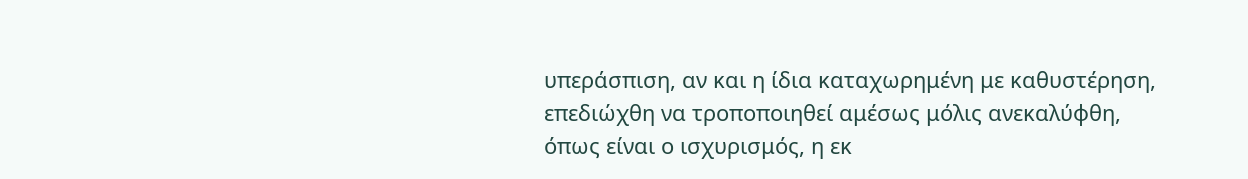υπεράσπιση, αν και η ίδια καταχωρημένη με καθυστέρηση, επεδιώχθη να τροποποιηθεί αμέσως μόλις ανεκαλύφθη, όπως είναι ο ισχυρισμός, η εκ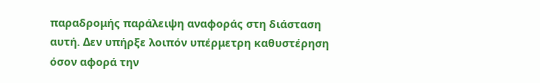παραδρομής παράλειψη αναφοράς στη διάσταση αυτή. Δεν υπήρξε λοιπόν υπέρμετρη καθυστέρηση όσον αφορά την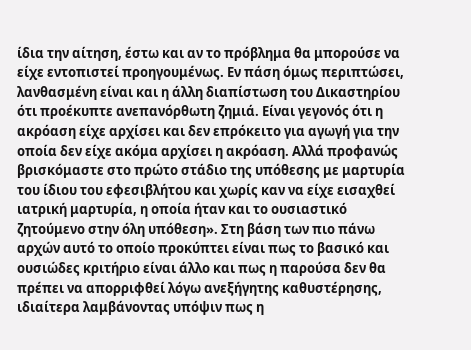ίδια την αίτηση, έστω και αν το πρόβλημα θα μπορούσε να είχε εντοπιστεί προηγουμένως. Εν πάση όμως περιπτώσει, λανθασμένη είναι και η άλλη διαπίστωση του Δικαστηρίου ότι προέκυπτε ανεπανόρθωτη ζημιά. Είναι γεγονός ότι η ακρόαση είχε αρχίσει και δεν επρόκειτο για αγωγή για την οποία δεν είχε ακόμα αρχίσει η ακρόαση. Αλλά προφανώς βρισκόμαστε στο πρώτο στάδιο της υπόθεσης με μαρτυρία του ίδιου του εφεσιβλήτου και χωρίς καν να είχε εισαχθεί ιατρική μαρτυρία, η οποία ήταν και το ουσιαστικό ζητούμενο στην όλη υπόθεση». Στη βάση των πιο πάνω αρχών αυτό το οποίο προκύπτει είναι πως το βασικό και ουσιώδες κριτήριο είναι άλλο και πως η παρούσα δεν θα πρέπει να απορριφθεί λόγω ανεξήγητης καθυστέρησης, ιδιαίτερα λαμβάνοντας υπόψιν πως η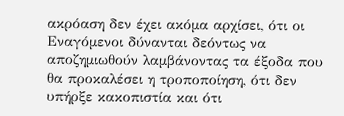ακρόαση δεν έχει ακόμα αρχίσει, ότι οι Εναγόμενοι δύνανται δεόντως να αποζημιωθούν λαμβάνοντας τα έξοδα που θα προκαλέσει η τροποποίηση, ότι δεν υπήρξε κακοπιστία και ότι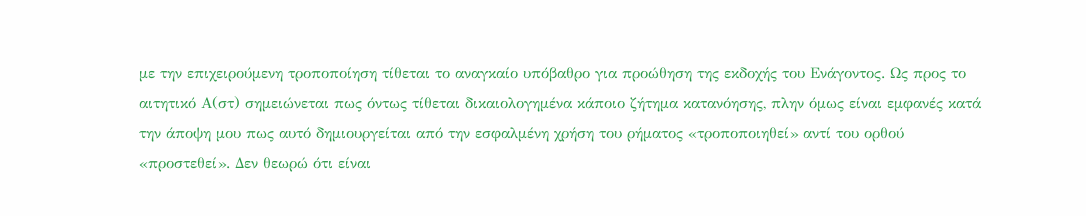με την επιχειρούμενη τροποποίηση τίθεται το αναγκαίο υπόβαθρο για προώθηση της εκδοχής του Ενάγοντος. Ως προς το αιτητικό Α(στ) σημειώνεται πως όντως τίθεται δικαιολογημένα κάποιο ζήτημα κατανόησης, πλην όμως είναι εμφανές κατά την άποψη μου πως αυτό δημιουργείται από την εσφαλμένη χρήση του ρήματος «τροποποιηθεί» αντί του ορθού «προστεθεί». Δεν θεωρώ ότι είναι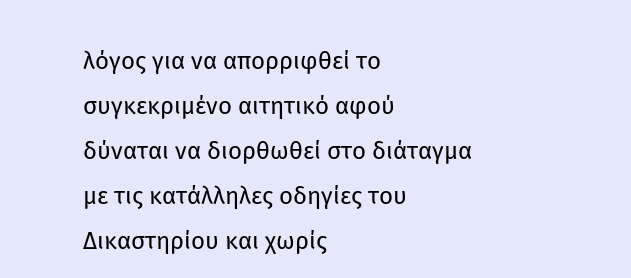λόγος για να απορριφθεί το συγκεκριμένο αιτητικό αφού δύναται να διορθωθεί στο διάταγμα με τις κατάλληλες οδηγίες του Δικαστηρίου και χωρίς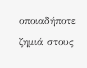οποιαδήποτε ζημιά στους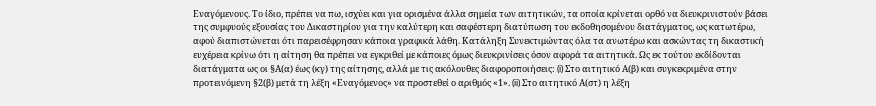Εναγόμενους. Το ίδιο, πρέπει να πω, ισχύει και για ορισμένα άλλα σημεία των αιτητικών, τα οποία κρίνεται ορθό να διευκρινιστούν βάσει της συμφυούς εξουσίας του Δικαστηρίου για την καλύτερη και σαφέστερη διατύπωση του εκδοθησομένου διατάγματος, ως κατωτέρω, αφού διαπιστώνεται ότι παρεισέφρησαν κάποια γραφικά λάθη. Κατάληξη Συνεκτιμώντας όλα τα ανωτέρω και ασκώντας τη δικαστική ευχέρεια κρίνω ότι η αίτηση θα πρέπει να εγκριθεί με κάποιες όμως διευκρινίσεις όσον αφορά τα αιτητικά. Ως εκ τούτου εκδίδονται διατάγματα ως οι §Α(α) έως (κγ) της αίτησης, αλλά με τις ακόλουθες διαφοροποιήσεις: (i) Στο αιτητικό Α(β) και συγκεκριμένα στην προτεινόμενη §2(β) μετά τη λέξη «Εναγόμενος» να προστεθεί ο αριθμός «1». (ii) Στο αιτητικό Α(στ) η λέξη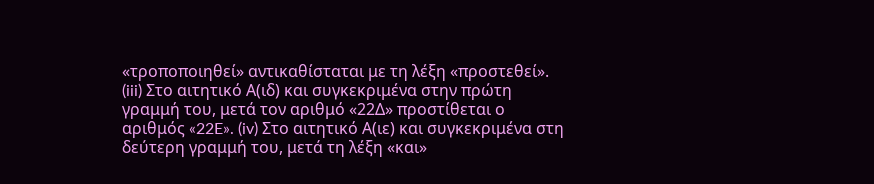«τροποποιηθεί» αντικαθίσταται με τη λέξη «προστεθεί». (iii) Στο αιτητικό Α(ιδ) και συγκεκριμένα στην πρώτη γραμμή του, μετά τον αριθμό «22Δ» προστίθεται ο αριθμός «22E». (iv) Στο αιτητικό Α(ιε) και συγκεκριμένα στη δεύτερη γραμμή του, μετά τη λέξη «και»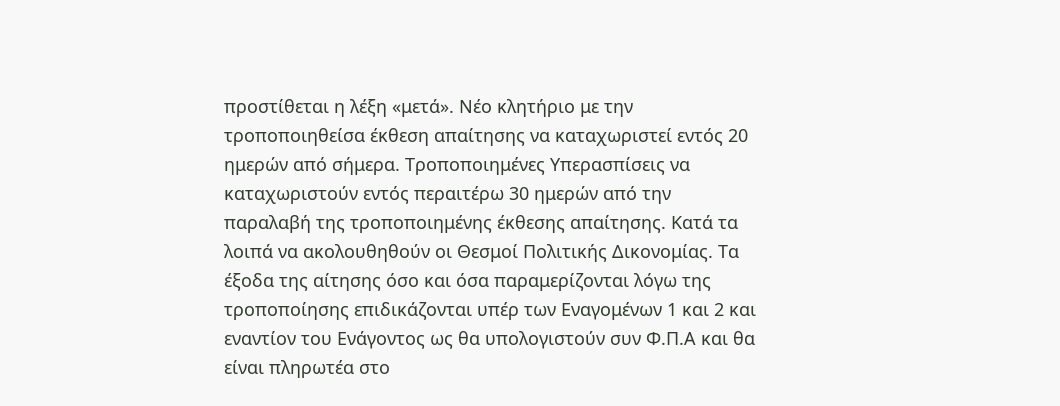προστίθεται η λέξη «μετά». Νέο κλητήριο με την τροποποιηθείσα έκθεση απαίτησης να καταχωριστεί εντός 20 ημερών από σήμερα. Τροποποιημένες Υπερασπίσεις να καταχωριστούν εντός περαιτέρω 30 ημερών από την παραλαβή της τροποποιημένης έκθεσης απαίτησης. Κατά τα λοιπά να ακολουθηθούν οι Θεσμοί Πολιτικής Δικονομίας. Τα έξοδα της αίτησης όσο και όσα παραμερίζονται λόγω της τροποποίησης επιδικάζονται υπέρ των Εναγομένων 1 και 2 και εναντίον του Ενάγοντος ως θα υπολογιστούν συν Φ.Π.Α και θα είναι πληρωτέα στο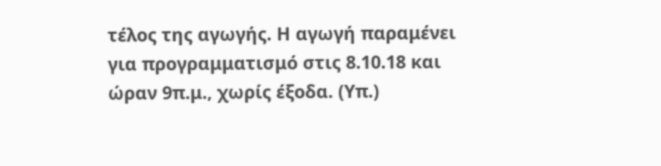τέλος της αγωγής. Η αγωγή παραμένει για προγραμματισμό στις 8.10.18 και ώραν 9π.μ., χωρίς έξοδα. (Υπ.)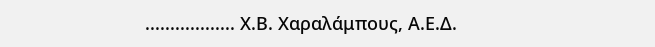.................. Χ.Β. Χαραλάμπους, Α.Ε.Δ.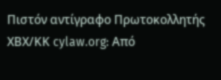Πιστόν αντίγραφο Πρωτοκολλητής ΧΒΧ/ΚΚ cylaw.org: Από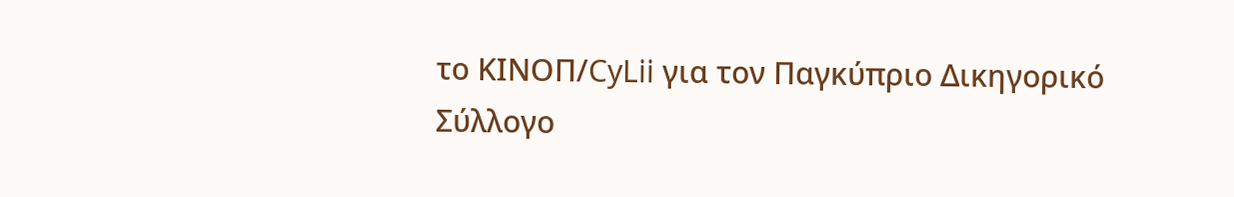το ΚΙΝOΠ/CyLii για τον Παγκύπριο Δικηγορικό Σύλλογο